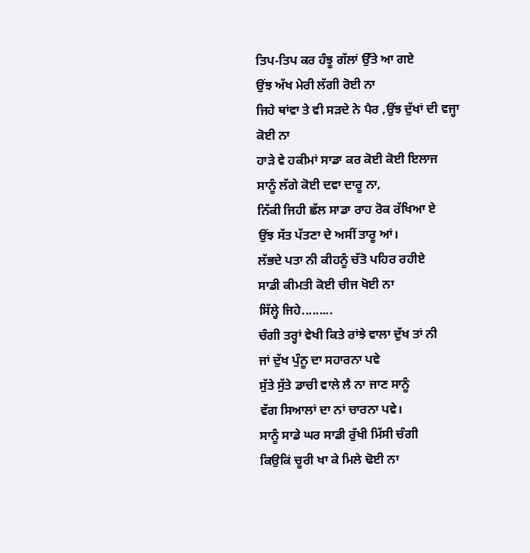ਤਿਪ-ਤਿਪ ਕਰ ਹੰਝੂ ਗੱਲਾਂ ਉੱਤੇ ਆ ਗਏ
ਉਂਝ ਅੱਖ ਮੇਰੀ ਲੱਗੀ ਰੋਈ ਨਾ
ਜਿਹੇ ਥਾਂਵਾ ਤੇ ਵੀ ਸੜਦੇ ਨੇ ਪੈਰ ,ਉਂਝ ਦੁੱਖਾਂ ਦੀ ਵਜ੍ਹਾ ਕੋਈ ਨਾ
ਹਾੜੇ ਵੇ ਹਕੀਮਾਂ ਸਾਡਾ ਕਰ ਕੋਈ ਕੋਈ ਇਲਾਜ
ਸਾਨੂੰ ਲੱਗੇ ਕੋਈ ਦਵਾ ਦਾਰੂ ਨਾ,
ਨਿੱਕੀ ਜਿਹੀ ਛੱਲ ਸਾਡਾ ਰਾਹ ਰੋਕ ਰੱਖਿਆ ਏ
ਉਂਝ ਸੱਤ ਪੱਤਣਾ ਦੇ ਅਸੀਂ ਤਾਰੂ ਆਂ।
ਲੱਭਦੇ ਪਤਾ ਨੀ ਕੀਹਨੂੰ ਚੱਤੋ ਪਹਿਰ ਰਹੀਏ
ਸਾਡੀ ਕੀਮਤੀ ਕੋਈ ਚੀਜ ਖੋਈ ਨਾ
ਸਿੱਲ੍ਹੇ ਜਿਹੇ.........
ਚੰਗੀ ਤਰ੍ਹਾਂ ਵੇਖੀ ਕਿਤੇ ਰਾਂਝੇ ਵਾਲਾ ਦੁੱਖ ਤਾਂ ਨੀ
ਜਾਂ ਦੁੱਖ ਪੁੰਨੂ ਦਾ ਸਹਾਰਨਾ ਪਵੇ
ਸੁੱਤੇ ਸੁੱਤੇ ਡਾਚੀ ਵਾਲੇ ਲੈ ਨਾ ਜਾਣ ਸਾਨੂੰ
ਵੱਗ ਸਿਆਲਾਂ ਦਾ ਨਾਂ ਚਾਰਨਾ ਪਵੇ।
ਸਾਨੂੰ ਸਾਡੇ ਘਰ ਸਾਡੀ ਰੁੱਖੀ ਮਿੱਸੀ ਚੰਗੀ
ਕਿਉਕਿਂ ਚੂਰੀ ਖਾ ਕੇ ਮਿਲੇ ਢੋਈ ਨਾ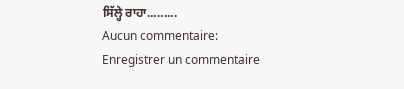ਸਿੱਲ੍ਹੇ ਰਾਹਾ.........
Aucun commentaire:
Enregistrer un commentaire